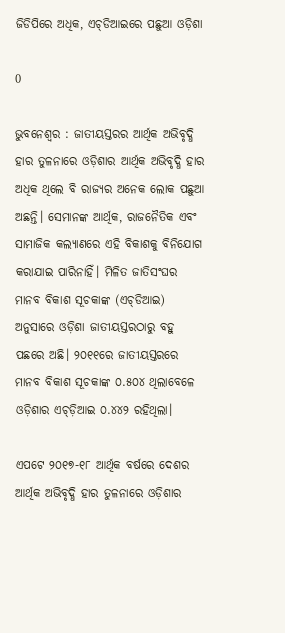ଜିଡିପିରେ ଅଧିକ, ଏଚ୍‍ଡିଆଇରେ ପଛୁଆ ଓଡ଼ିଶା

0

ଭୁବନେଶ୍ବର : ଜାତୀୟସ୍ତରର ଆର୍ଥିକ ଅଭିବୃଦ୍ଧି ହାର ତୁଳନାରେ ଓଡ଼ିଶାର ଆର୍ଥିକ ଅଭିବୃଦ୍ଧି ହାର ଅଧିକ ଥିଲେ ବି ରାଜ୍ୟର ଅନେକ ଲୋକ ପଛୁଆ ଅଛନ୍ତି। ସେମାନଙ୍କ ଆର୍ଥିକ, ରାଜନୈତିକ ଏବଂ ସାମାଜିକ କଲ୍ୟାଣରେ ଏହି ବିକାଶକୁ ବିନିଯୋଗ କରାଯାଇ ପାରିନାହିଁ। ମିଳିତ ଜାତିସଂଘର ମାନବ ବିକାଶ ସୂଚକାଙ୍କ (ଏଚ୍‍ଡିଆଇ) ଅନୁସାରେ ଓଡ଼ିଶା ଜାତୀୟସ୍ତରଠାରୁ ବହୁ ପଛରେ ଅଛି। ୨୦୧୧ରେ ଜାତୀୟସ୍ତରରେ ମାନବ ବିକାଶ ସୂଚକାଙ୍କ ୦.୫୦୪ ଥିଲାବେଳେ ଓଡ଼ିଶାର ଏଚ୍‍ଡ଼ିଆଇ ୦.୪୪୨ ରହିଥିଲା।

ଏପଟେ ୨୦୧୭-୧୮ ଆର୍ଥିକ ବର୍ଷରେ ଦେଶର ଆର୍ଥିକ ଅଭିବୃଦ୍ଧି ହାର ତୁଳନାରେ ଓଡ଼ିଶାର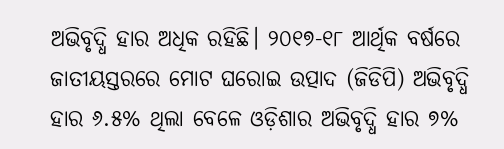ଅଭିବୃଦ୍ଧି ହାର ଅଧିକ ରହିଛି। ୨୦୧୭-୧୮ ଆର୍ଥିକ ବର୍ଷରେ ଜାତୀୟସ୍ତରରେ ମୋଟ ଘରୋଇ ଉତ୍ପାଦ (ଜିଡିପି) ଅଭିବୃଦ୍ଧି ହାର ୬.୫% ଥିଲା ବେଳେ ଓଡ଼ିଶାର ଅଭିବୃଦ୍ଧି ହାର ୭%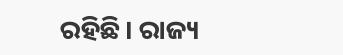ରହିଛି। ରାଜ୍ୟ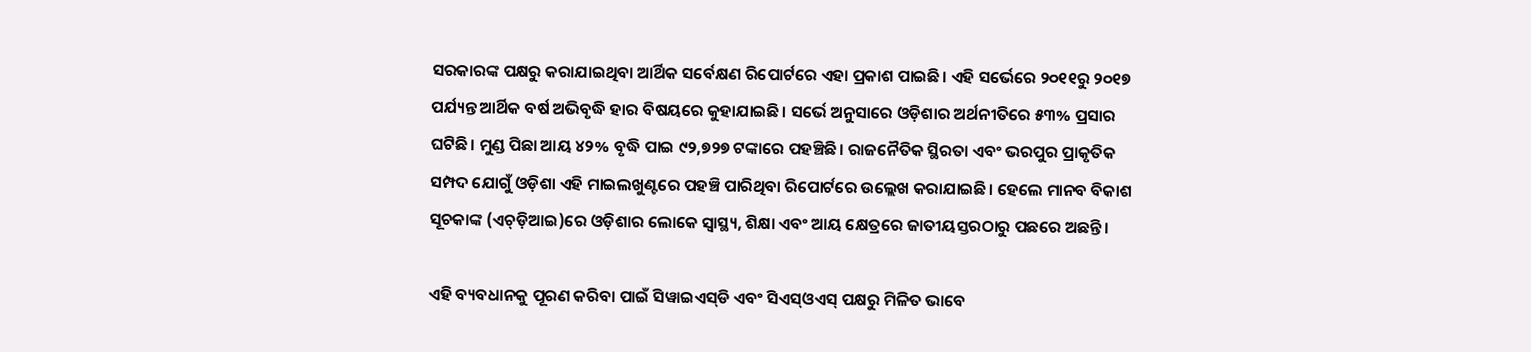ସରକାରଙ୍କ ପକ୍ଷରୁ କରାଯାଇଥିବା ଆର୍ଥିକ ସର୍ବେକ୍ଷଣ ରିପୋର୍ଟରେ ଏହା ପ୍ରକାଶ ପାଇଛି। ଏହି ସର୍ଭେରେ ୨୦୧୧ରୁ ୨୦୧୭ ପର୍ଯ୍ୟନ୍ତ ଆର୍ଥିକ ବର୍ଷ ଅଭିବୃଦ୍ଧି ହାର ବିଷୟରେ କୁହାଯାଇଛି। ସର୍ଭେ ଅନୁସାରେ ଓଡ଼ିଶାର ଅର୍ଥନୀତିରେ ୫୩% ପ୍ରସାର ଘଟିଛି। ମୁଣ୍ଡ ପିଛା ଆୟ ୪୨% ବୃଦ୍ଧି ପାଇ ୯୨,୭୨୭ ଟଙ୍କାରେ ପହଞ୍ଚିଛି। ରାଜନୈତିକ ସ୍ଥିରତା ଏବଂ ଭରପୁର ପ୍ରାକୃତିକ ସମ୍ପଦ ଯୋଗୁଁ ଓଡ଼ିଶା ଏହି ମାଇଲଖୁଣ୍ଟରେ ପହଞ୍ଚି ପାରିଥିବା ରିପୋର୍ଟରେ ଉଲ୍ଲେଖ କରାଯାଇଛି। ହେଲେ ମାନବ ବିକାଶ ସୂଚକାଙ୍କ (ଏଚ୍‍ଡ଼ିଆଇ)ରେ ଓଡ଼ିଶାର ଲୋକେ ସ୍ୱାସ୍ଥ୍ୟ, ଶିକ୍ଷା ଏବଂ ଆୟ କ୍ଷେତ୍ରରେ ଜାତୀୟସ୍ତରଠାରୁ ପଛରେ ଅଛନ୍ତି।

ଏହି ବ୍ୟବଧାନକୁ ପୂରଣ କରିବା ପାଇଁ ସିୱାଇଏସ୍‍ଡି ଏବଂ ସିଏସ୍‍ଓଏସ୍‍ ପକ୍ଷରୁ ମିଳିତ ଭାବେ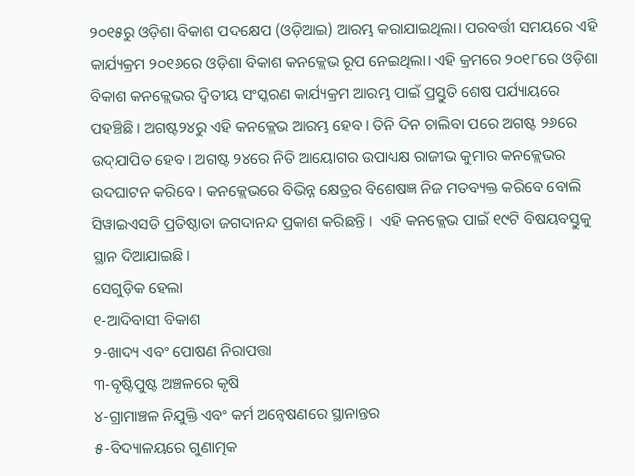୨୦୧୫ରୁ ଓଡ଼ିଶା ବିକାଶ ପଦକ୍ଷେପ (ଓଡ଼ିଆଇ) ଆରମ୍ଭ କରାଯାଇଥିଲା। ପରବର୍ତ୍ତୀ ସମୟରେ ଏହି କାର୍ଯ୍ୟକ୍ରମ ୨୦୧୬ରେ ଓଡ଼ିଶା ବିକାଶ କନକ୍ଲେଭ ରୂପ ନେଇଥିଲା। ଏହି କ୍ରମରେ ୨୦୧୮ରେ ଓଡ଼ିଶା ବିକାଶ କନକ୍ଲେଭର ଦ୍ୱିତୀୟ ସଂସ୍କରଣ କାର୍ଯ୍ୟକ୍ରମ ଆରମ୍ଭ ପାଇଁ ପ୍ରସ୍ତୁତି ଶେଷ ପର୍ଯ୍ୟାୟରେ ପହଞ୍ଚିଛି। ଅଗଷ୍ଟ୨୪ରୁ ଏହି କନକ୍ଲେଭ ଆରମ୍ଭ ହେବ। ତିନି ଦିନ ଚାଲିବା ପରେ ଅଗଷ୍ଟ ୨୬ରେ ଉଦ୍‍ଯାପିତ ହେବ। ଅଗଷ୍ଟ ୨୪ରେ ନିତି ଆୟୋଗର ଉପାଧ୍ୟକ୍ଷ ରାଜୀଭ କୁମାର କନକ୍ଲେଭର ଉଦଘାଟନ କରିବେ । କନକ୍ଲେଭରେ ବିଭିନ୍ନ କ୍ଷେତ୍ରର ବିଶେଷଜ୍ଞ ନିଜ ମତବ୍ୟକ୍ତ କରିବେ ବୋଲି ସିୱାଇଏସଡି ପ୍ରତିଷ୍ଠାତା ଜଗଦାନନ୍ଦ ପ୍ରକାଶ କରିଛନ୍ତି ।  ଏହି କନକ୍ଲେଭ ପାଇଁ ୧୯ଟି ବିଷୟବସ୍ତୁକୁ ସ୍ଥାନ ଦିଆଯାଇଛି।
ସେଗୁଡ଼ିକ ହେଲା
୧-ଆଦିବାସୀ ବିକାଶ
୨-ଖାଦ୍ୟ ଏବଂ ପୋଷଣ ନିରାପତ୍ତା
୩-ବୃଷ୍ଟିପୁଷ୍ଟ ଅଞ୍ଚଳରେ କୃଷି
୪-ଗ୍ରାମାଞ୍ଚଳ ନିଯୁକ୍ତି ଏବଂ କର୍ମ ଅନ୍ୱେଷଣରେ ସ୍ଥାନାନ୍ତର
୫-ବିଦ୍ୟାଳୟରେ ଗୁଣାତ୍ମକ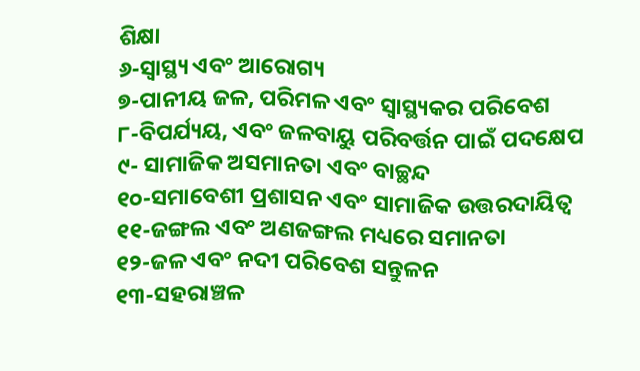ଶିକ୍ଷା
୬-ସ୍ୱାସ୍ଥ୍ୟ ଏବଂ ଆରୋଗ୍ୟ
୭-ପାନୀୟ ଜଳ, ପରିମଳ ଏବଂ ସ୍ୱାସ୍ଥ୍ୟକର ପରିବେଶ
୮-ବିପର୍ଯ୍ୟୟ, ଏବଂ ଜଳବାୟୁ ପରିବର୍ତ୍ତନ ପାଇଁ ପଦକ୍ଷେପ
୯- ସାମାଜିକ ଅସମାନତା ଏବଂ ବାଚ୍ଛନ୍ଦ
୧୦-ସମାବେଶୀ ପ୍ରଶାସନ ଏବଂ ସାମାଜିକ ଉତ୍ତରଦାୟିତ୍ୱ
୧୧-ଜଙ୍ଗଲ ଏବଂ ଅଣଜଙ୍ଗଲ ମଧ୍ୟରେ ସମାନତା
୧୨-ଜଳ ଏବଂ ନଦୀ ପରିବେଶ ସନ୍ତୁଳନ
୧୩-ସହରାଞ୍ଚଳ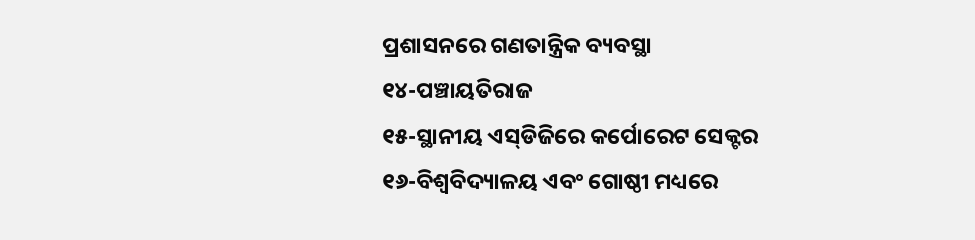ପ୍ରଶାସନରେ ଗଣତାନ୍ତ୍ରିକ ବ୍ୟବସ୍ଥା
୧୪-ପଞ୍ଚାୟତିରାଜ
୧୫-ସ୍ଥାନୀୟ ଏସ୍‍ଡିଜିରେ କର୍ପୋରେଟ ସେକ୍ଟର
୧୬-ବିଶ୍ୱବିଦ୍ୟାଳୟ ଏବଂ ଗୋଷ୍ଠୀ ମଧ୍ୟରେ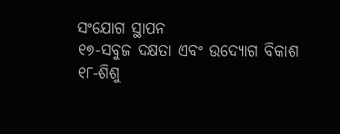ସଂଯୋଗ ସ୍ଥାପନ
୧୭-ସବୁଜ ଦକ୍ଷତା ଏବଂ ଉଦ୍ୟୋଗ ବିକାଶ
୧୮-ଶିଶୁ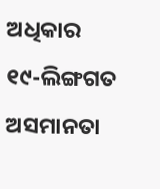ଅଧିକାର
୧୯-ଲିଙ୍ଗଗତ ଅସମାନତା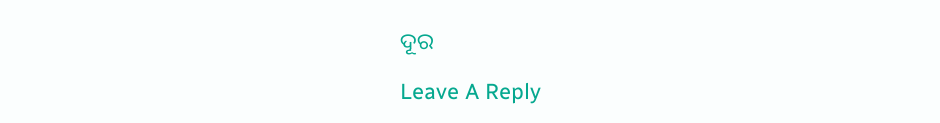ଦୂର

Leave A Reply